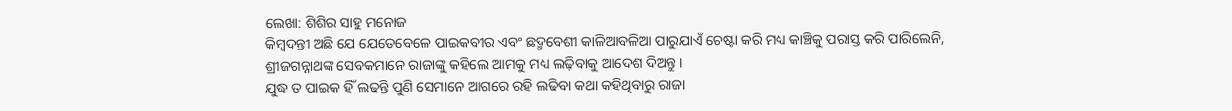ଲେଖା: ଶିଶିର ସାହୁ ମନୋଜ
କିମ୍ବଦନ୍ତୀ ଅଛି ଯେ ଯେତେବେଳେ ପାଇକବୀର ଏବଂ ଛଦ୍ମବେଶୀ କାଳିଆବଳିଆ ପାରୁଯାଏଁ ଚେଷ୍ଟା କରି ମଧ୍ୟ କାଞ୍ଚିକୁ ପରାସ୍ତ କରି ପାରିଲେନି, ଶ୍ରୀଜଗନ୍ନାଥଙ୍କ ସେବକମାନେ ରାଜାଙ୍କୁ କହିଲେ ଆମକୁ ମଧ୍ୟ ଲଢ଼ିବାକୁ ଆଦେଶ ଦିଅନ୍ତୁ ।
ଯୁଦ୍ଧ ତ ପାଇକ ହିଁ ଲଢନ୍ତି ପୁଣି ସେମାନେ ଆଗରେ ରହି ଲଢିବା କଥା କହିଥିବାରୁ ରାଜା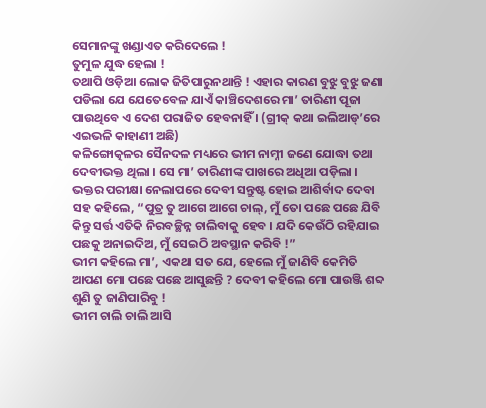ସେମାନଙ୍କୁ ଖଣ୍ଡାଏତ କରିଦେଲେ !
ତୁମୁଳ ଯୁଦ୍ଧ ହେଲା !
ତଥାପି ଓଡ଼ିଆ ଲୋକ ଜିତିପାରୁନଥାନ୍ତି ! ଏହାର କାରଣ ବୁଝୁ ବୁଝୁ ଜଣା ପଡିଲା ଯେ ଯେତେବେଳ ଯାଏଁ କାଞ୍ଚିଦେଶରେ ମା’ ତାରିଣୀ ପୂଜା ପାଉଥିବେ ଏ ଦେଶ ପରାଜିତ ହେବନାହିଁ । (ଗ୍ରୀକ୍ କଥା ଇଲିଆଡ୍’ରେ ଏଇଭଳି କାହାଣୀ ଅଛି)
କଳିଙ୍ଗୋତ୍କଳର ସୈନଦଳ ମଧ୍ୟରେ ଭୀମ ନାମ୍ନୀ ଜଣେ ଯୋଦ୍ଧା ତଥା ଦେବୀଭକ୍ତ ଥିଲା । ସେ ମା’ ତାରିଣୀଙ୍କ ପାଖରେ ଅଧିଆ ପଡ଼ିଲା । ଭକ୍ତର ପରୀକ୍ଷା ନେଲାପରେ ଦେବୀ ସନ୍ତୁଷ୍ଟ ହୋଇ ଆଶିର୍ବାଦ ଦେବା ସହ କହିଲେ, “ପୁତ୍ର ତୁ ଆଗେ ଆଗେ ଚାଲ୍, ମୁଁ ତୋ ପଛେ ପଛେ ଯିବି କିନ୍ତୁ ସର୍ତ୍ତ ଏତିକି ନିରବଚ୍ଛିନ୍ନ ଚାଲିବାକୁ ହେବ । ଯଦି କେଉଁଠି ରହିଯାଇ ପଛକୁ ଅନାଇଦିଅ, ମୁଁ ସେଇଠି ଅବସ୍ଥାନ କରିବି !”
ଭୀମ କହିଲେ ମା’, ଏକଥା ସତ ଯେ, ହେଲେ ମୁଁ ଜାଣିବି କେମିତି ଆପଣ ମୋ ପଛେ ପଛେ ଆସୁଛନ୍ତି ? ଦେବୀ କହିଲେ ମୋ ପାଉଞ୍ଜି ଶବ୍ଦ ଶୁଣି ତୁ ଜାଣିପାରିବୁ !
ଭୀମ ଚାଲି ଚାଲି ଆସି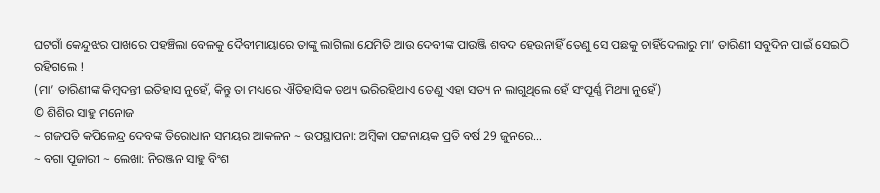ଘଟଗାଁ କେନ୍ଦୁଝର ପାଖରେ ପହଞ୍ଚିଲା ବେଳକୁ ଦୈବୀମାୟାରେ ତାଙ୍କୁ ଲାଗିଲା ଯେମିତି ଆଉ ଦେବୀଙ୍କ ପାଉଞ୍ଜି ଶବଦ ହେଉନାହିଁ ତେଣୁ ସେ ପଛକୁ ଚାହିଁଦେଲାରୁ ମା’ ତାରିଣୀ ସବୁଦିନ ପାଇଁ ସେଇଠି ରହିଗଲେ !
(ମା’ ତାରିଣୀଙ୍କ କିମ୍ବଦନ୍ତୀ ଇତିହାସ ନୁହେଁ, କିନ୍ତୁ ତା ମଧ୍ୟରେ ଐତିହାସିକ ତଥ୍ୟ ଭରିରହିଥାଏ ତେଣୁ ଏହା ସତ୍ୟ ନ ଲାଗୁଥିଲେ ହେଁ ସଂପୂର୍ଣ୍ଣ ମିଥ୍ୟା ନୁହେଁ)
© ଶିଶିର ସାହୁ ମନୋଜ
~ ଗଜପତି କପିଳେନ୍ଦ୍ର ଦେବଙ୍କ ତିରୋଧାନ ସମୟର ଆକଳନ ~ ଉପସ୍ଥାପନା: ଅମ୍ବିକା ପଟ୍ଟନାୟକ ପ୍ରତି ବର୍ଷ 29 ଜୁନରେ…
~ ବଗା ପୂଜାରୀ ~ ଲେଖା: ନିରଞ୍ଜନ ସାହୁ ବିଂଶ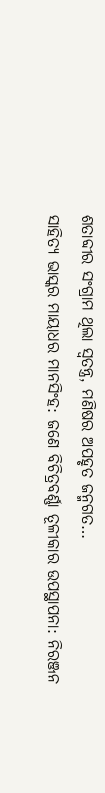ଶତାବ୍ଦୀର ସଂଗ୍ରାମ ଥିଲା ସ୍ଵତନ୍ତ୍ର, ମଣିଷର ଅପହୃତ ଜନ୍ମଗତ…
ସାହିତ୍ୟ ଭାସ୍କର ମାୟାଧର ମାନସିଂହ: ଜଣେ ବିଚିତ୍ରବର୍ଣ୍ଣା ତୂଳୀକାର ଉପସ୍ଥାପନା: ନିରଞ୍ଜନ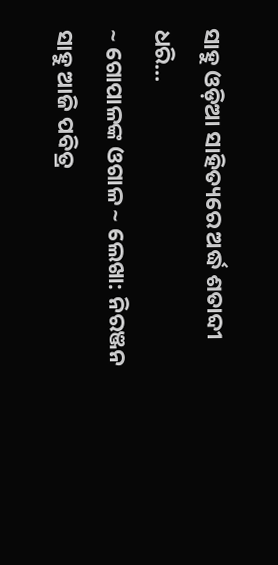ସାହୁ ଓଡ଼ିଆ ସାହିତ୍ୟରେ ଅର୍ଦ୍ଧ ଶତାବ୍ଦୀ ଧରି…
~ ଗୋପାଳଙ୍କ ଓଗାଳ ~ ଲେଖା: ନିରଞ୍ଜନ ସାହୁ ଆଜି ପବିତ୍ର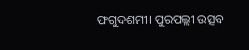ଫଗୁଦଶମୀ। ପୁରପଲ୍ଲୀ ଉତ୍ସବ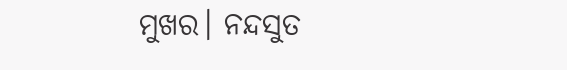ମୁଖର। ନନ୍ଦସୁତ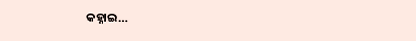କହ୍ନାଇ…